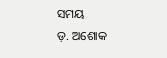ସମୟ
ଡ଼. ଅଶୋକ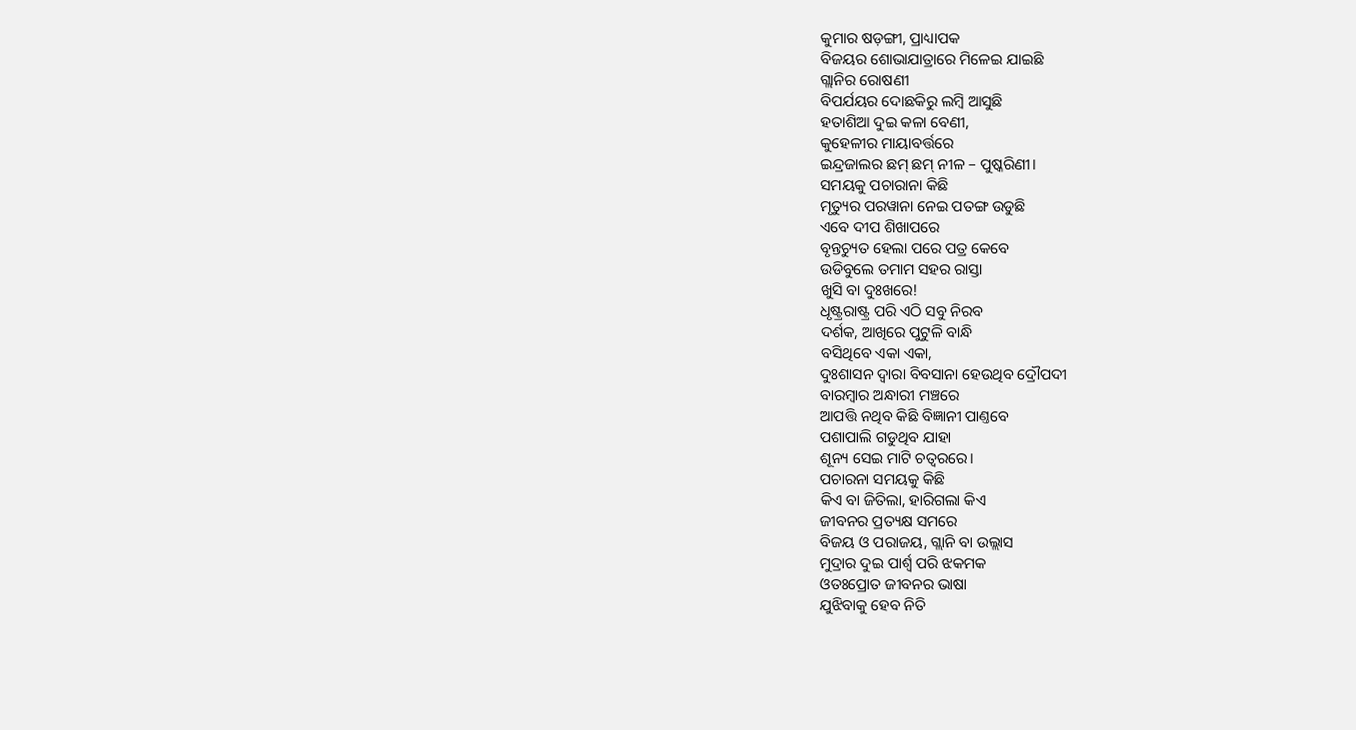କୁମାର ଷଡ଼ଙ୍ଗୀ, ପ୍ରାଧ୍ୟାପକ
ବିଜୟର ଶୋଭାଯାତ୍ରାରେ ମିଳେଇ ଯାଇଛି
ଗ୍ଲାନିର ରୋଷଣୀ
ବିପର୍ଯୟର ଦୋଛକିରୁ ଲମ୍ବି ଆସୁଛି
ହତାଶିଆ ଦୁଇ କଳା ବେଣୀ,
କୁହେଳୀର ମାୟାବର୍ତ୍ତରେ
ଇନ୍ଦ୍ରଜାଲର ଛମ୍ ଛମ୍ ନୀଳ – ପୁଷ୍କରିଣୀ।
ସମୟକୁ ପଚାରାନା କିଛି
ମୃତ୍ୟୁର ପରୱାନା ନେଇ ପତଙ୍ଗ ଉଡୁଛି
ଏବେ ଦୀପ ଶିଖାପରେ
ବୃନ୍ତଚ୍ୟୁତ ହେଲା ପରେ ପତ୍ର କେବେ
ଉଡିବୁଲେ ତମାମ ସହର ରାସ୍ତା
ଖୁସି ବା ଦୁଃଖରେ!
ଧୃଷ୍ଟ୍ରରାଷ୍ଟ୍ର ପରି ଏଠି ସବୁ ନିରବ
ଦର୍ଶକ, ଆଖିରେ ପୁଟୁଳି ବାନ୍ଧି
ବସିଥିବେ ଏକା ଏକା,
ଦୁଃଶାସନ ଦ୍ବାରା ବିବସାନା ହେଉଥିବ ଦ୍ରୌପଦୀ
ବାରମ୍ବାର ଅନ୍ଧାରୀ ମଞ୍ଚରେ
ଆପତ୍ତି ନଥିବ କିଛି ବିଜ୍ଞାନୀ ପାଣ୍ତବେ
ପଶାପାଲି ଗଡୁଥିବ ଯାହା
ଶୂନ୍ୟ ସେଇ ମାଟି ଚତ୍ୱରରେ।
ପଚାରନା ସମୟକୁ କିଛି
କିଏ ବା ଜିତିଲା, ହାରିଗଲା କିଏ
ଜୀବନର ପ୍ରତ୍ୟକ୍ଷ ସମରେ
ବିଜୟ ଓ ପରାଜୟ, ଗ୍ଲାନି ବା ଉଲ୍ଲାସ
ମୁଦ୍ରାର ଦୁଇ ପାର୍ଶ୍ଵ ପରି ଝକମକ
ଓତଃପ୍ରୋତ ଜୀବନର ଭାଷା
ଯୁଝିବାକୁ ହେବ ନିତି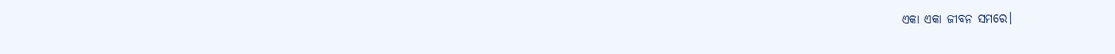ଏକା ଏକା ଜୀବନ ସମରେ।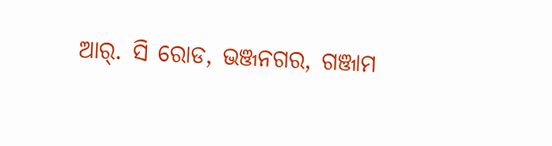ଆର୍. ସି ରୋଡ, ଭଞ୍ଜନଗର, ଗଞ୍ଜାମ